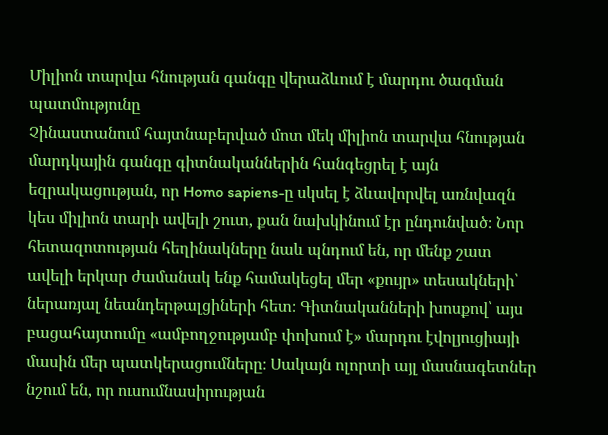Միլիոն տարվա հնության գանգը վերաձևում է մարդու ծագման պատմությունը
Չինաստանում հայտնաբերված մոտ մեկ միլիոն տարվա հնության մարդկային գանգը գիտնականներին հանգեցրել է այն եզրակացության, որ Homo sapiens-ը սկսել է ձևավորվել առնվազն կես միլիոն տարի ավելի շուտ, քան նախկինում էր ընդունված։ Նոր հետազոտության հեղինակները նաև պնդում են, որ մենք շատ ավելի երկար ժամանակ ենք համակեցել մեր «քույր» տեսակների՝ ներառյալ նեանդերթալցիների հետ։ Գիտնականների խոսքով՝ այս բացահայտումը «ամբողջությամբ փոխում է» մարդու էվոլյուցիայի մասին մեր պատկերացումները։ Սակայն ոլորտի այլ մասնագետներ նշում են, որ ուսումնասիրության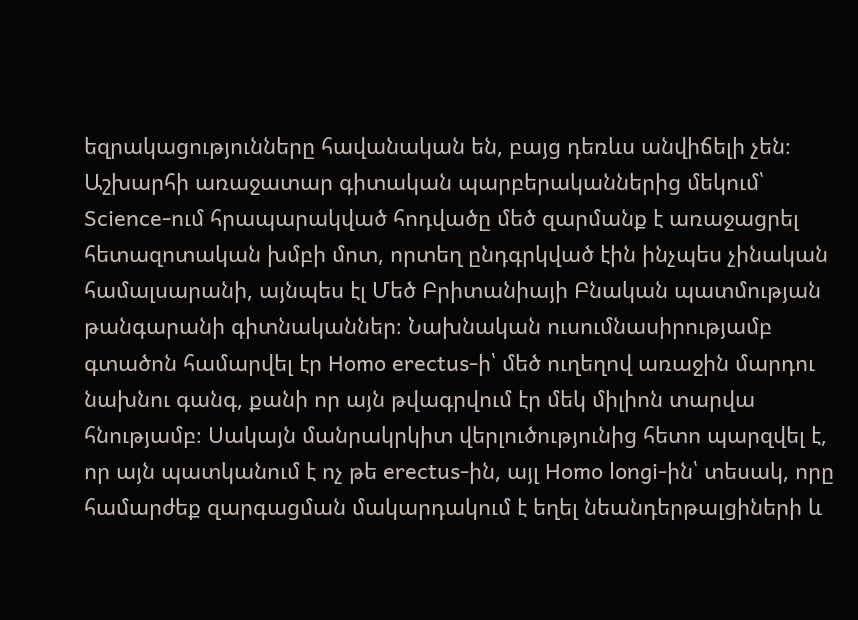եզրակացությունները հավանական են, բայց դեռևս անվիճելի չեն։ Աշխարհի առաջատար գիտական պարբերականներից մեկում՝ Science-ում հրապարակված հոդվածը մեծ զարմանք է առաջացրել հետազոտական խմբի մոտ, որտեղ ընդգրկված էին ինչպես չինական համալսարանի, այնպես էլ Մեծ Բրիտանիայի Բնական պատմության թանգարանի գիտնականներ։ Նախնական ուսումնասիրությամբ գտածոն համարվել էր Homo erectus-ի՝ մեծ ուղեղով առաջին մարդու նախնու գանգ, քանի որ այն թվագրվում էր մեկ միլիոն տարվա հնությամբ։ Սակայն մանրակրկիտ վերլուծությունից հետո պարզվել է, որ այն պատկանում է ոչ թե erectus-ին, այլ Homo longi-ին՝ տեսակ, որը համարժեք զարգացման մակարդակում է եղել նեանդերթալցիների և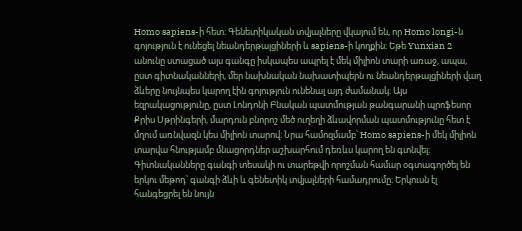Homo sapiens-ի հետ։ Գենետիկական տվյալները վկայում են, որ Homo longi-ն գոյություն է ունեցել նեանդերթալցիների և sapiens-ի կողքին։ Եթե Yunxian 2 անունը ստացած այս գանգը իսկապես ապրել է մեկ միլիոն տարի առաջ, ապա, ըստ գիտնականների, մեր նախնական նախատիպերն ու նեանդերթալցիների վաղ ձևերը նույնպես կարող էին գոյություն ունենալ այդ ժամանակ։ Այս եզրակացությունը, ըստ Լոնդոնի Բնական պատմության թանգարանի պրոֆեսոր Քրիս Սթրինգերի, մարդուն բնորոշ մեծ ուղեղի ձևավորման պատմությունը հետ է մղում առնվազն կես միլիոն տարով։ Նրա համոզմամբ՝ Homo sapiens-ի մեկ միլիոն տարվա հնությամբ մնացորդներ աշխարհում դեռևս կարող են գտնվել։ Գիտնականները գանգի տեսակի ու տարեթվի որոշման համար օգտագործել են երկու մեթոդ՝ գանգի ձևի և գենետիկ տվյալների համադրումը։ Երկուսն էլ հանգեցրել են նույն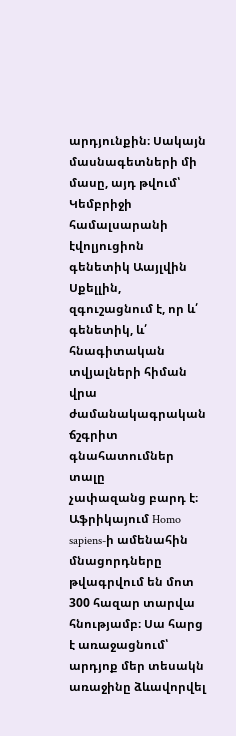արդյունքին։ Սակայն մասնագետների մի մասը, այդ թվում՝ Կեմբրիջի համալսարանի էվոլյուցիոն գենետիկ Աայլվին Սքելլին, զգուշացնում է, որ և՛ գենետիկ, և՛ հնագիտական տվյալների հիման վրա ժամանակագրական ճշգրիտ գնահատումներ տալը
չափազանց բարդ է։ Աֆրիկայում Homo sapiens-ի ամենահին մնացորդները թվագրվում են մոտ 300 հազար տարվա հնությամբ։ Սա հարց է առաջացնում՝ արդյոք մեր տեսակն առաջինը ձևավորվել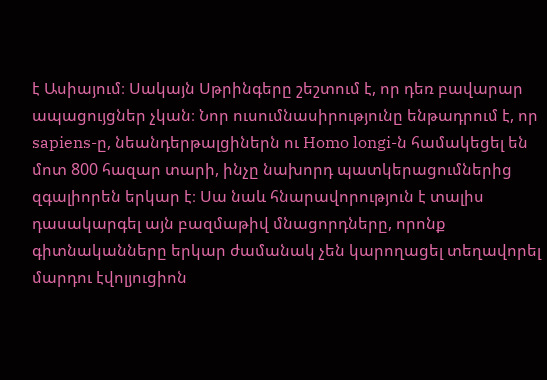է Ասիայում։ Սակայն Սթրինգերը շեշտում է, որ դեռ բավարար ապացույցներ չկան։ Նոր ուսումնասիրությունը ենթադրում է, որ sapiens-ը, նեանդերթալցիներն ու Homo longi-ն համակեցել են մոտ 800 հազար տարի, ինչը նախորդ պատկերացումներից զգալիորեն երկար է։ Սա նաև հնարավորություն է տալիս դասակարգել այն բազմաթիվ մնացորդները, որոնք գիտնականները երկար ժամանակ չեն կարողացել տեղավորել մարդու էվոլյուցիոն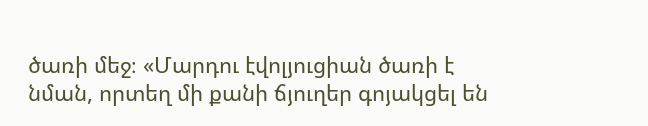ծառի մեջ։ «Մարդու էվոլյուցիան ծառի է նման, որտեղ մի քանի ճյուղեր գոյակցել են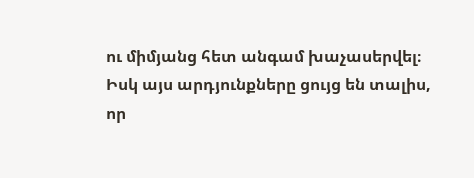ու միմյանց հետ անգամ խաչասերվել։ Իսկ այս արդյունքները ցույց են տալիս, որ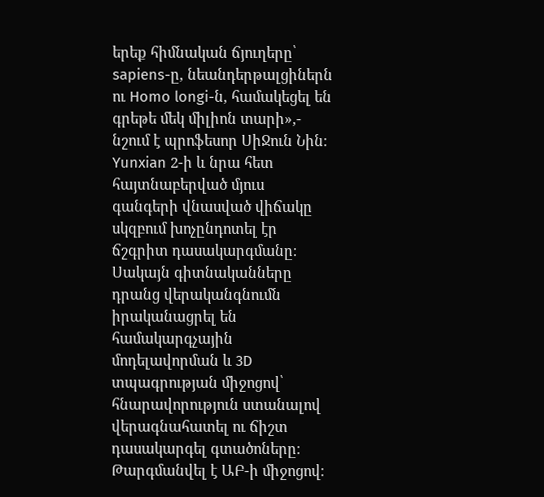երեք հիմնական ճյուղերը՝ sapiens-ը, նեանդերթալցիներն ու Homo longi-ն, համակեցել են գրեթե մեկ միլիոն տարի»,- նշում է պրոֆեսոր ՍիՋուն Նին։ Yunxian 2-ի և նրա հետ հայտնաբերված մյուս գանգերի վնասված վիճակը սկզբում խոչընդոտել էր ճշգրիտ դասակարգմանը։ Սակայն գիտնականները դրանց վերականգնումն իրականացրել են համակարգչային մոդելավորման և 3D տպագրության միջոցով՝ հնարավորություն ստանալով վերագնահատել ու ճիշտ դասակարգել գտածոները։
Թարգմանվել է ԱԲ-ի միջոցով։